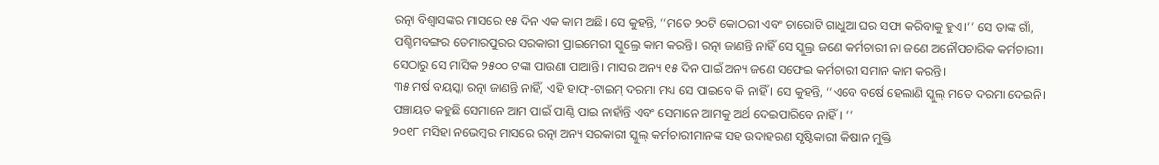ରତ୍ନା ବିଶ୍ୱାସଙ୍କର ମାସରେ ୧୫ ଦିନ ଏକ କାମ ଅଛି। ସେ କୁହନ୍ତି, ‘‘ମତେ ୨୦ଟି କୋଠରୀ ଏବଂ ଚାରୋଟି ଗାଧୁଆ ଘର ସଫା କରିବାକୁ ହୁଏ।’’ ସେ ତାଙ୍କ ଗାଁ, ପଶ୍ଚିମବଙ୍ଗର ତେମାରପୁରର ସରକାରୀ ପ୍ରାଇମେରୀ ସ୍କୁଲ୍ରେ କାମ କରନ୍ତି। ରତ୍ନା ଜାଣନ୍ତି ନାହିଁ ସେ ସ୍କୁଲ୍ର ଜଣେ କର୍ମଚାରୀ ନା ଜଣେ ଅନୌପଚାରିକ କର୍ମଚାରୀ। ସେଠାରୁ ସେ ମାସିକ ୨୫୦୦ ଟଙ୍କା ପାଉଣା ପାଆନ୍ତି। ମାସର ଅନ୍ୟ ୧୫ ଦିନ ପାଇଁ ଅନ୍ୟ ଜଣେ ସଫେଇ କର୍ମଚାରୀ ସମାନ କାମ କରନ୍ତି।
୩୫ ମର୍ଷ ବୟସ୍କା ରତ୍ନା ଜାଣନ୍ତି ନାହିଁ, ଏହି ହାଫ୍-ଟାଇମ୍ ଦରମା ମଧ୍ୟ ସେ ପାଇବେ କି ନାହିଁ । ସେ କୁହନ୍ତି, ‘‘ଏବେ ବର୍ଷେ ହେଲାଣି ସ୍କୁଲ୍ ମତେ ଦରମା ଦେଇନି। ପଞ୍ଚାୟତ କହୁଛି ସେମାନେ ଆମ ପାଇଁ ପାଣ୍ଠି ପାଇ ନାହାଁନ୍ତି ଏବଂ ସେମାନେ ଆମକୁ ଅର୍ଥ ଦେଇପାରିବେ ନାହିଁ। ’’
୨୦୧୮ ମସିହା ନଭେମ୍ବର ମାସରେ ରତ୍ନା ଅନ୍ୟ ସରକାରୀ ସ୍କୁଲ୍ କର୍ମଚାରୀମାନଙ୍କ ସହ ଉଦାହରଣ ସୃଷ୍ଟିକାରୀ କିଷାନ ମୁକ୍ତି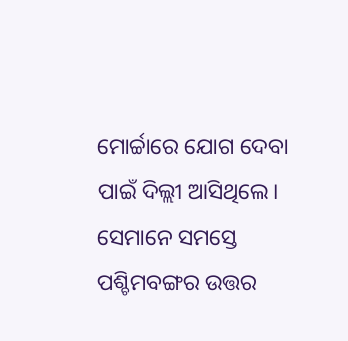ମୋର୍ଚ୍ଚାରେ ଯୋଗ ଦେବା ପାଇଁ ଦିଲ୍ଲୀ ଆସିଥିଲେ। ସେମାନେ ସମସ୍ତେ ପଶ୍ଚିମବଙ୍ଗର ଉତ୍ତର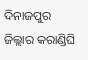ଦିନାଜପୁର ଜିଲ୍ଲାର କରାଣ୍ଡିଘି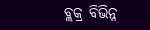ବ୍ଲକ୍ର ବିଭିନ୍ନ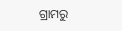ଗ୍ରାମରୁ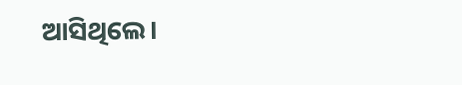ଆସିଥିଲେ।